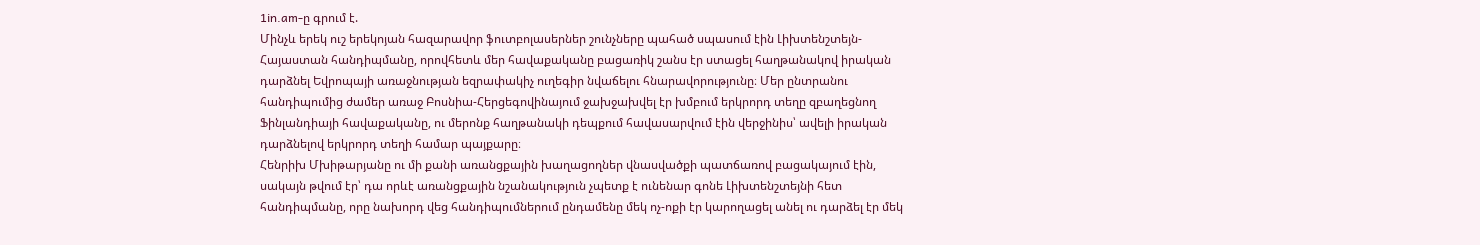1in.am-ը գրում է.
Մինչև երեկ ուշ երեկոյան հազարավոր ֆուտբոլասերներ շունչները պահած սպասում էին Լիխտենշտեյն-Հայաստան հանդիպմանը, որովհետև մեր հավաքականը բացառիկ շանս էր ստացել հաղթանակով իրական դարձնել Եվրոպայի առաջնության եզրափակիչ ուղեգիր նվաճելու հնարավորությունը։ Մեր ընտրանու հանդիպումից ժամեր առաջ Բոսնիա-Հերցեգովինայում ջախջախվել էր խմբում երկրորդ տեղը զբաղեցնող Ֆինլանդիայի հավաքականը, ու մերոնք հաղթանակի դեպքում հավասարվում էին վերջինիս՝ ավելի իրական դարձնելով երկրորդ տեղի համար պայքարը։
Հենրիխ Մխիթարյանը ու մի քանի առանցքային խաղացողներ վնասվածքի պատճառով բացակայում էին, սակայն թվում էր՝ դա որևէ առանցքային նշանակություն չպետք է ունենար գոնե Լիխտենշտեյնի հետ հանդիպմանը, որը նախորդ վեց հանդիպումներում ընդամենը մեկ ոչ-ոքի էր կարողացել անել ու դարձել էր մեկ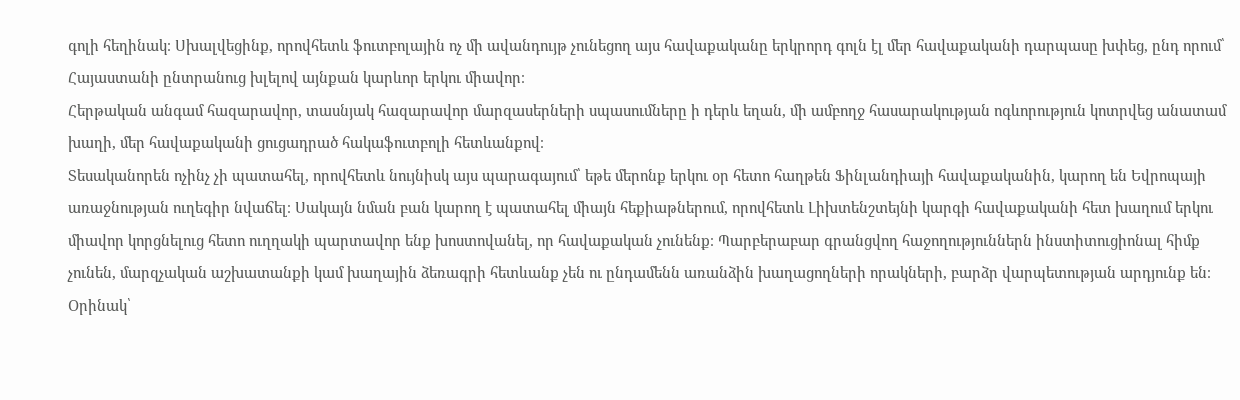գոլի հեղինակ։ Սխալվեցինք, որովհետև ֆուտբոլային ոչ մի ավանդույթ չունեցող այս հավաքականը երկրորդ գոլն էլ մեր հավաքականի դարպասը խփեց, ընդ որում՝ Հայաստանի ընտրանուց խլելով այնքան կարևոր երկու միավոր։
Հերթական անգամ հազարավոր, տասնյակ հազարավոր մարզասերների սպասումները ի դերև եղան, մի ամբողջ հասարակության ոգևորություն կոտրվեց անատամ խաղի, մեր հավաքականի ցուցադրած հակաֆուտբոլի հետևանքով։
Տեսականորեն ոչինչ չի պատահել, որովհետև նույնիսկ այս պարագայում՝ եթե մերոնք երկու օր հետո հաղթեն Ֆինլանդիայի հավաքականին, կարող են Եվրոպայի առաջնության ուղեգիր նվաճել։ Սակայն նման բան կարող է պատահել միայն հեքիաթներում, որովհետև Լիխտենշտեյնի կարգի հավաքականի հետ խաղում երկու միավոր կորցնելուց հետո ուղղակի պարտավոր ենք խոստովանել, որ հավաքական չունենք։ Պարբերաբար գրանցվող հաջողություններն ինստիտուցիոնալ հիմք չունեն, մարզչական աշխատանքի կամ խաղային ձեռագրի հետևանք չեն ու ընդամենն առանձին խաղացողների որակների, բարձր վարպետության արդյունք են։ Օրինակ՝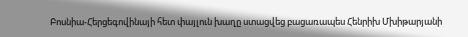Բոսնիա-Հերցեգովինայի հետ փայլուն խաղը ստացվեց բացառապես Հենրիխ Մխիթարյանի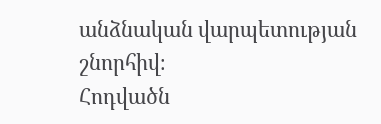անձնական վարպետության շնորհիվ։
Հոդվածն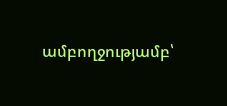ամբողջությամբ՝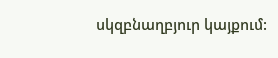սկզբնաղբյուր կայքում: